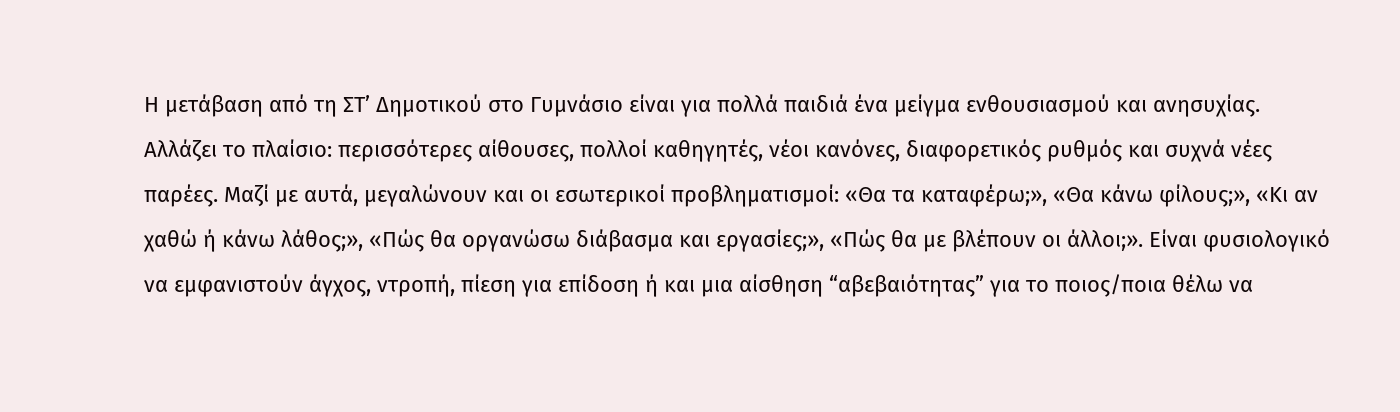Η μετάβαση από τη ΣΤ’ Δημοτικού στο Γυμνάσιο είναι για πολλά παιδιά ένα μείγμα ενθουσιασμού και ανησυχίας. Αλλάζει το πλαίσιο: περισσότερες αίθουσες, πολλοί καθηγητές, νέοι κανόνες, διαφορετικός ρυθμός και συχνά νέες παρέες. Μαζί με αυτά, μεγαλώνουν και οι εσωτερικοί προβληματισμοί: «Θα τα καταφέρω;», «Θα κάνω φίλους;», «Κι αν χαθώ ή κάνω λάθος;», «Πώς θα οργανώσω διάβασμα και εργασίες;», «Πώς θα με βλέπουν οι άλλοι;». Είναι φυσιολογικό να εμφανιστούν άγχος, ντροπή, πίεση για επίδοση ή και μια αίσθηση “αβεβαιότητας” για το ποιος/ποια θέλω να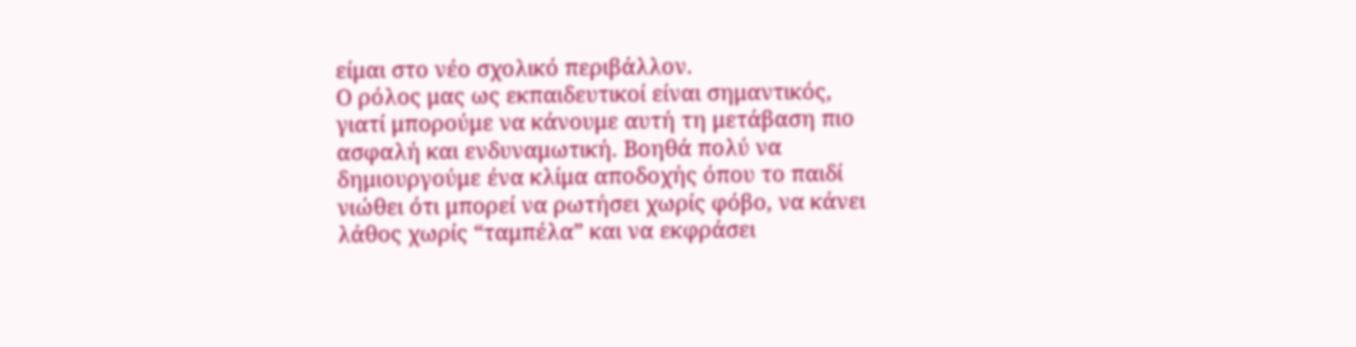είμαι στο νέο σχολικό περιβάλλον.
Ο ρόλος μας ως εκπαιδευτικοί είναι σημαντικός, γιατί μπορούμε να κάνουμε αυτή τη μετάβαση πιο ασφαλή και ενδυναμωτική. Βοηθά πολύ να δημιουργούμε ένα κλίμα αποδοχής όπου το παιδί νιώθει ότι μπορεί να ρωτήσει χωρίς φόβο, να κάνει λάθος χωρίς “ταμπέλα” και να εκφράσει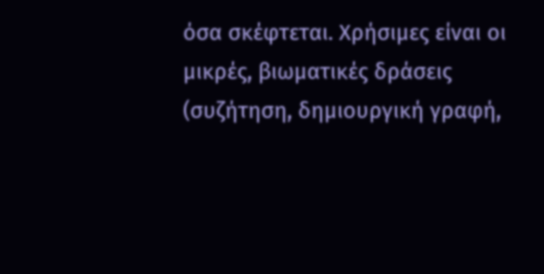όσα σκέφτεται. Χρήσιμες είναι οι μικρές, βιωματικές δράσεις (συζήτηση, δημιουργική γραφή,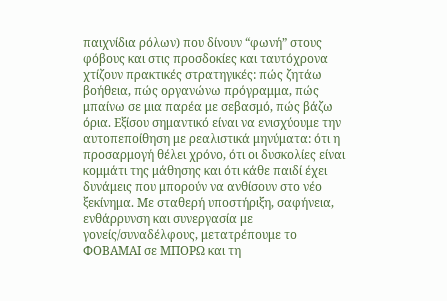παιχνίδια ρόλων) που δίνουν “φωνή” στους φόβους και στις προσδοκίες και ταυτόχρονα χτίζουν πρακτικές στρατηγικές: πώς ζητάω βοήθεια, πώς οργανώνω πρόγραμμα, πώς μπαίνω σε μια παρέα με σεβασμό, πώς βάζω όρια. Εξίσου σημαντικό είναι να ενισχύουμε την αυτοπεποίθηση με ρεαλιστικά μηνύματα: ότι η προσαρμογή θέλει χρόνο, ότι οι δυσκολίες είναι κομμάτι της μάθησης και ότι κάθε παιδί έχει δυνάμεις που μπορούν να ανθίσουν στο νέο ξεκίνημα. Με σταθερή υποστήριξη, σαφήνεια, ενθάρρυνση και συνεργασία με γονείς/συναδέλφους, μετατρέπουμε το ΦΟΒΑΜΑΙ σε ΜΠΟΡΩ και τη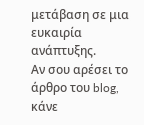μετάβαση σε μια ευκαιρία ανάπτυξης.
Αν σου αρέσει το άρθρο του blog, κάνε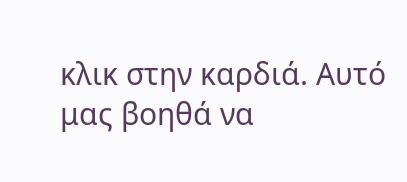κλικ στην καρδιά. Αυτό μας βοηθά να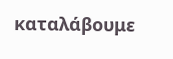καταλάβουμε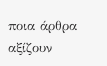ποια άρθρα αξίζουν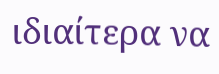ιδιαίτερα να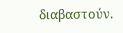διαβαστούν.